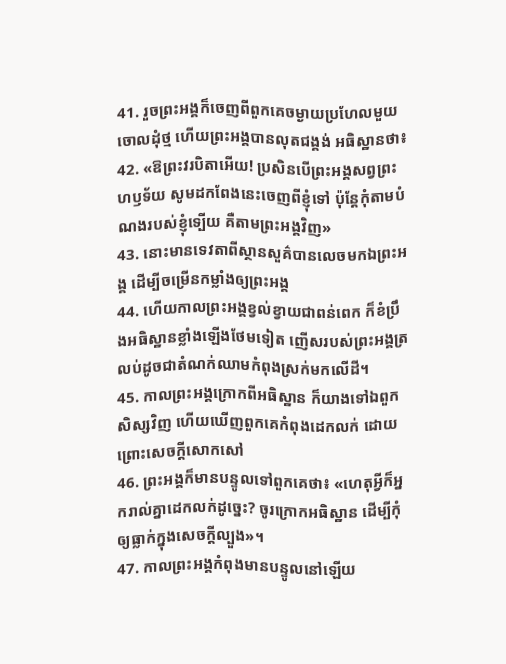41. រួចព្រះអង្គក៏ចេញពីពួកគេចម្ងាយប្រហែលមួយចោលដុំថ្ម ហើយព្រះអង្គបានលុតជង្គង់ អធិស្ឋានថា៖
42. «ឱព្រះវរបិតាអើយ! ប្រសិនបើព្រះអង្គសព្វព្រះហឫទ័យ សូមដកពែងនេះចេញពីខ្ញុំទៅ ប៉ុន្ដែកុំតាមបំណងរបស់ខ្ញុំទ្បើយ គឺតាមព្រះអង្គវិញ»
43. នោះមានទេវតាពីស្ថានសួគ៌បានលេចមកឯព្រះអង្គ ដើម្បីចម្រើនកម្លាំងឲ្យព្រះអង្គ
44. ហើយកាលព្រះអង្គខ្វល់ខ្វាយជាពន់ពេក ក៏ខំប្រឹងអធិស្ឋានខ្លាំងឡើងថែមទៀត ញើសរបស់ព្រះអង្គត្រលប់ដូចជាតំណក់ឈាមកំពុងស្រក់មកលើដី។
45. កាលព្រះអង្គក្រោកពីអធិស្ឋាន ក៏យាងទៅឯពួកសិស្សវិញ ហើយឃើញពួកគេកំពុងដេកលក់ ដោយព្រោះសេចក្ដីសោកសៅ
46. ព្រះអង្គក៏មានបន្ទូលទៅពួកគេថា៖ «ហេតុអ្វីក៏អ្នករាល់គ្នាដេកលក់ដូច្នេះ? ចូរក្រោកអធិស្ឋាន ដើម្បីកុំឲ្យធ្លាក់ក្នុងសេចក្ដីល្បួង»។
47. កាលព្រះអង្គកំពុងមានបន្ទូលនៅឡើយ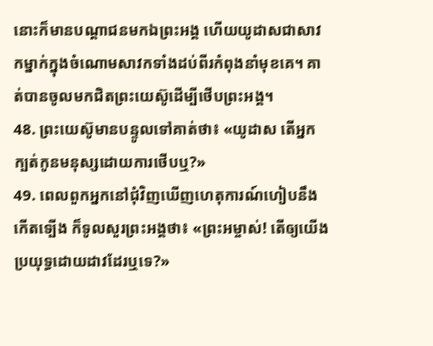នោះក៏មានបណ្ដាជនមកឯព្រះអង្គ ហើយយូដាសជាសាវកម្នាក់ក្នុងចំណោមសាវកទាំងដប់ពីរកំពុងនាំមុខគេ។ គាត់បានចូលមកជិតព្រះយេស៊ូដើម្បីថើបព្រះអង្គ។
48. ព្រះយេស៊ូមានបន្ទូលទៅគាត់ថា៖ «យូដាស តើអ្នកក្បត់កូនមនុស្សដោយការថើបឬ?»
49. ពេលពួកអ្នកនៅជុំវិញឃើញហេតុការណ៍ហៀបនឹងកើតទ្បើង ក៏ទូលសួរព្រះអង្គថា៖ «ព្រះអម្ចាស់! តើឲ្យយើងប្រយុទ្ធដោយដាវដែរឬទេ?»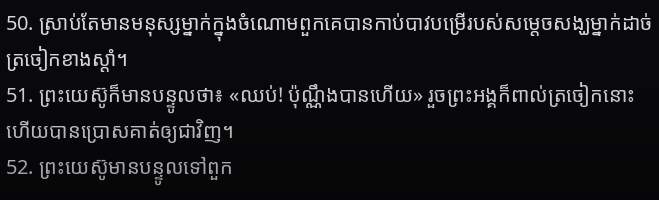50. ស្រាប់តែមានមនុស្សម្នាក់ក្នុងចំណោមពួកគេបានកាប់បាវបម្រើរបស់សម្ដេចសង្ឃម្នាក់ដាច់ត្រចៀកខាងស្ដាំ។
51. ព្រះយេស៊ូក៏មានបន្ទូលថា៖ «ឈប់! ប៉ុណ្ណឹងបានហើយ» រួចព្រះអង្គក៏ពាល់ត្រចៀកនោះ ហើយបានប្រោសគាត់ឲ្យជាវិញ។
52. ព្រះយេស៊ូមានបន្ទូលទៅពួក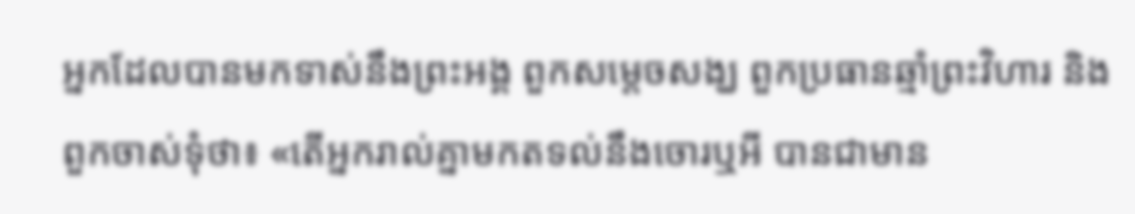អ្នកដែលបានមកទាស់នឹងព្រះអង្គ ពួកសម្ដេចសង្ឃ ពួកប្រធានឆ្មាំព្រះវិហារ និងពួកចាស់ទុំថា៖ «តើអ្នករាល់គ្នាមកតទល់នឹងចោរឬអី បានជាមាន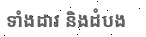ទាំងដាវ និងដំបង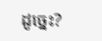ដូច្នេះ?